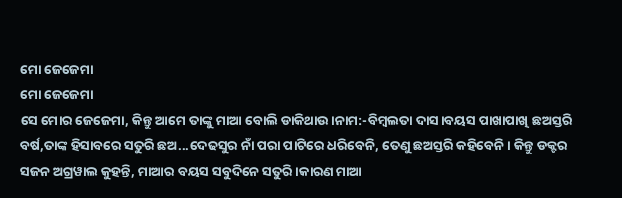ମୋ ଜେଜେମା
ମୋ ଜେଜେମା
ସେ ମୋର ଜେଜେମା, କିନ୍ତୁ ଆମେ ତାଙ୍କୁ ମାଆ ବୋଲି ଡାକିଥାଉ।ନାମ:-ବିମ୍ବଲତା ଦାସ।ବୟସ ପାଖାପାଖି ଛଅସ୍ତରି ବର୍ଷ,ତାଙ୍କ ହିସାବରେ ସତୁରି ଛଅ...ଦେଢସୁର ନାଁ ପରା ପାଟିରେ ଧରିବେନି, ତେଣୁ ଛଅସ୍ତରି କହିବେନି। କିନ୍ତୁ ଡକ୍ଟର ସଜନ ଅଗ୍ରୱାଲ କୁହନ୍ତି, ମାଆର ବୟସ ସବୁଦିନେ ସତୁରି।କାରଣ ମାଆ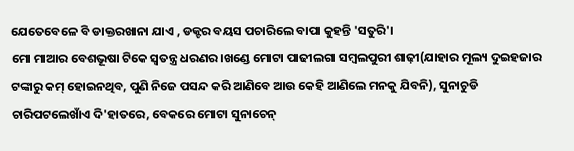ଯେତେବେଳେ ବି ଡାକ୍ତରଖାନା ଯାଏ , ଡକ୍ଟର ବୟସ ପଚାରିଲେ ବାପା କୁହନ୍ତି 'ସତୁରି'।
ମୋ ମାଆର ବେଶଭୂଷା ଟିକେ ସ୍ୱତନ୍ତ୍ର ଧରଣର।ଖଣ୍ଡେ ମୋଟା ପାଢୀଲଗା ସମ୍ବଲପୁରୀ ଶାଢ଼ୀ(ଯାହାର ମୂଲ୍ୟ ଦୁଇହଜାର ଟଙ୍କାରୁ କମ୍ ହୋଇନଥିବ, ପୁଣି ନିଜେ ପସନ୍ଦ କରି ଆଣିବେ ଆଉ କେହି ଆଣିଲେ ମନକୁ ଯିବନି), ସୁନାଚୁଡି ଚାରିପଟଲେଖାଁଏ ଦି'ହାତରେ, ବେକରେ ମୋଟା ସୁନାଚେନ୍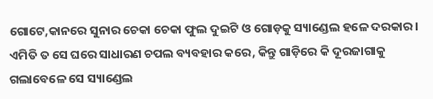ଗୋଟେ,କାନରେ ସୁନାର ଚେକା ଚେକା ଫୁଲ ଦୁଇଟି ଓ ଗୋଡ଼କୁ ସ୍ୟାଣ୍ଡେଲ ହଳେ ଦରକାର। ଏମିତି ତ ସେ ଘରେ ସାଧାରଣ ଚପଲ ବ୍ୟବହାର କରେ, କିନ୍ତୁ ଗାଡ଼ିରେ କି ଦୂରଜାଗାକୁ ଗଲାବେଳେ ସେ ସ୍ୟାଣ୍ଡେଲ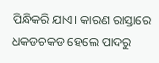ପିନ୍ଧିକରି ଯାଏ। କାରଣ ରାସ୍ତାରେ ଧକଡଚକଡ ହେଲେ ପାଦରୁ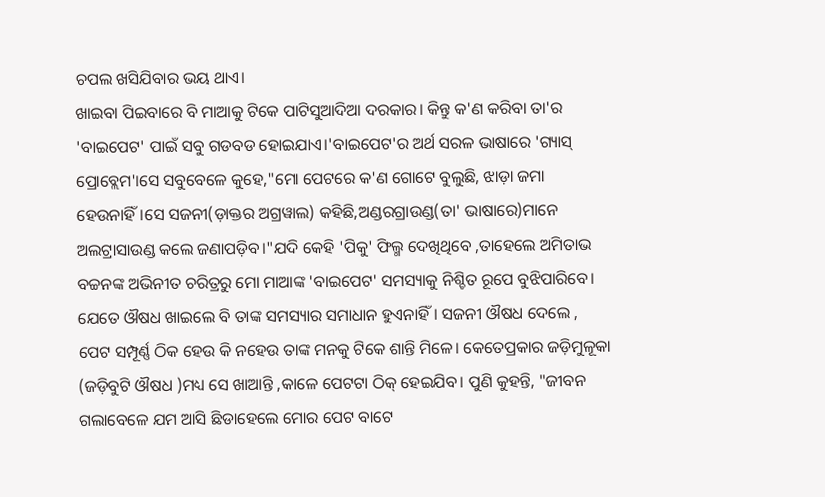ଚପଲ ଖସିଯିବାର ଭୟ ଥାଏ।
ଖାଇବା ପିଇବାରେ ବି ମାଆକୁ ଟିକେ ପାଟିସୁଆଦିଆ ଦରକାର। କିନ୍ତୁ କ'ଣ କରିବା ତା'ର 'ବାଇପେଟ' ପାଇଁ ସବୁ ଗଡବଡ ହୋଇଯାଏ।'ବାଇପେଟ'ର ଅର୍ଥ ସରଳ ଭାଷାରେ 'ଗ୍ୟାସ୍ ପ୍ରୋବ୍ଲେମ'।ସେ ସବୁବେଳେ କୁହେ,"ମୋ ପେଟରେ କ'ଣ ଗୋଟେ ବୁଲୁଛି, ଝାଡ଼ା ଜମା ହେଉନାହିଁ।ସେ ସଜନୀ(ଡ଼ାକ୍ତର ଅଗ୍ରୱାଲ) କହିଛି,ଅଣ୍ଡରଗ୍ରାଉଣ୍ଡ(ତା' ଭାଷାରେ)ମାନେ ଅଲଟ୍ରାସାଉଣ୍ଡ କଲେ ଜଣାପଡ଼ିବ।"ଯଦି କେହି 'ପିକୁ' ଫିଲ୍ମ ଦେଖିଥିବେ ,ତାହେଲେ ଅମିତାଭ ବଚ୍ଚନଙ୍କ ଅଭିନୀତ ଚରିତ୍ରରୁ ମୋ ମାଆଙ୍କ 'ବାଇପେଟ' ସମସ୍ୟାକୁ ନିଶ୍ଚିତ ରୂପେ ବୁଝିପାରିବେ। ଯେତେ ଔଷଧ ଖାଇଲେ ବି ତାଙ୍କ ସମସ୍ୟାର ସମାଧାନ ହୁଏନାହିଁ। ସଜନୀ ଔଷଧ ଦେଲେ , ପେଟ ସମ୍ପୂର୍ଣ୍ଣ ଠିକ ହେଉ କି ନହେଉ ତାଙ୍କ ମନକୁ ଟିକେ ଶାନ୍ତି ମିଳେ। କେତେପ୍ରକାର ଜଡ଼ିମୁଳୂକା (ଜଡ଼ିବୁଟି ଔଷଧ )ମଧ୍ୟ ସେ ଖାଆନ୍ତି ,କାଳେ ପେଟଟା ଠିକ୍ ହେଇଯିବ। ପୁଣି କୁହନ୍ତି, "ଜୀବନ ଗଲାବେଳେ ଯମ ଆସି ଛିଡାହେଲେ ମୋର ପେଟ ବାଟେ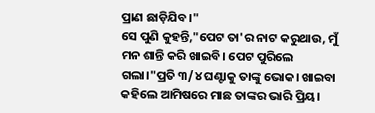ପ୍ରାଣ ଛାଡ଼ିଯିବ।"
ସେ ପୁଣି କୁହନ୍ତି,"ପେଟ ତା'ର ନାଟ କରୁଥାଉ, ମୁଁ ମନ ଶାନ୍ତି କରି ଖାଇବି। ପେଟ ପୁରିଲେ ଗଲା।"ପ୍ରତି ୩/୪ ଘଣ୍ଟାକୁ ତାଙ୍କୁ ଭୋକ। ଖାଇବା କହିଲେ ଆମିଷରେ ମାଛ ତାଙ୍କର ଭାରି ପ୍ରିୟ।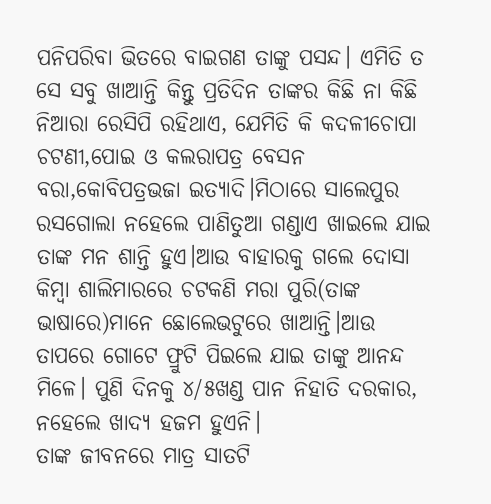ପନିପରିବା ଭିତରେ ବାଇଗଣ ତାଙ୍କୁ ପସନ୍ଦ। ଏମିତି ତ ସେ ସବୁ ଖାଆନ୍ତି କିନ୍ତୁ ପ୍ରତିଦିନ ତାଙ୍କର କିଛି ନା କିଛି ନିଆରା ରେସିପି ରହିଥାଏ, ଯେମିତି କି କଦଳୀଚୋପା ଚଟଣୀ,ପୋଇ ଓ କଲରାପତ୍ର ବେସନ ବରା,କୋବିପତ୍ରଭଜା ଇତ୍ୟାଦି।ମିଠାରେ ସାଲେପୁର ରସଗୋଲା ନହେଲେ ପାଣିତୁଆ ଗଣ୍ଡାଏ ଖାଇଲେ ଯାଇ ତାଙ୍କ ମନ ଶାନ୍ତି ହୁଏ।ଆଉ ବାହାରକୁ ଗଲେ ଦୋସା କିମ୍ବା ଶାଲିମାରରେ ଚଟକଣି ମରା ପୁରି(ତାଙ୍କ ଭାଷାରେ)ମାନେ ଛୋଲେଭଟୁରେ ଖାଆନ୍ତି।ଆଉ ତାପରେ ଗୋଟେ ଫ୍ରୁଟି ପିଇଲେ ଯାଇ ତାଙ୍କୁ ଆନନ୍ଦ ମିଳେ। ପୁଣି ଦିନକୁ ୪/୫ଖଣ୍ଡ ପାନ ନିହାତି ଦରକାର, ନହେଲେ ଖାଦ୍ୟ ହଜମ ହୁଏନି।
ତାଙ୍କ ଜୀବନରେ ମାତ୍ର ସାତଟି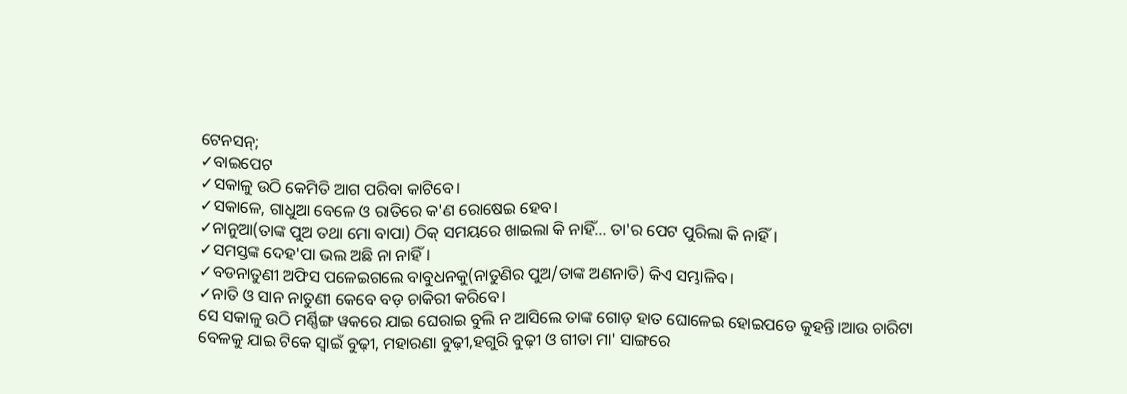ଟେନସନ୍;
✓ବାଇପେଟ
✓ସକାଳୁ ଉଠି କେମିତି ଆଗ ପରିବା କାଟିବେ।
✓ସକାଳେ, ଗାଧୁଆ ବେଳେ ଓ ରାତିରେ କ'ଣ ରୋଷେଇ ହେବ।
✓ନାନୁଆ(ତାଙ୍କ ପୁଅ ତଥା ମୋ ବାପା) ଠିକ୍ ସମୟରେ ଖାଇଲା କି ନାହିଁ... ତା'ର ପେଟ ପୁରିଲା କି ନାହିଁ।
✓ସମସ୍ତଙ୍କ ଦେହ'ପା ଭଲ ଅଛି ନା ନାହିଁ।
✓ବଡନାତୁଣୀ ଅଫିସ ପଳେଇଗଲେ ବାବୁଧନକୁ(ନାତୁଣିର ପୁଅ/ତାଙ୍କ ଅଣନାତି) କିଏ ସମ୍ଭାଳିବ।
✓ନାତି ଓ ସାନ ନାତୁଣୀ କେବେ ବଡ଼ ଚାକିରୀ କରିବେ।
ସେ ସକାଳୁ ଉଠି ମର୍ଣ୍ଣିଙ୍ଗ ୱକରେ ଯାଇ ଘେରାଇ ବୁଲି ନ ଆସିଲେ ତାଙ୍କ ଗୋଡ଼ ହାତ ଘୋଳେଇ ହୋଇପଡେ କୁହନ୍ତି।ଆଉ ଚାରିଟା ବେଳକୁ ଯାଇ ଟିକେ ସ୍ଵାଇଁ ବୁଢ଼ୀ, ମହାରଣା ବୁଢ଼ୀ,ହଗୁରି ବୁଢ଼ୀ ଓ ଗୀତା ମା' ସାଙ୍ଗରେ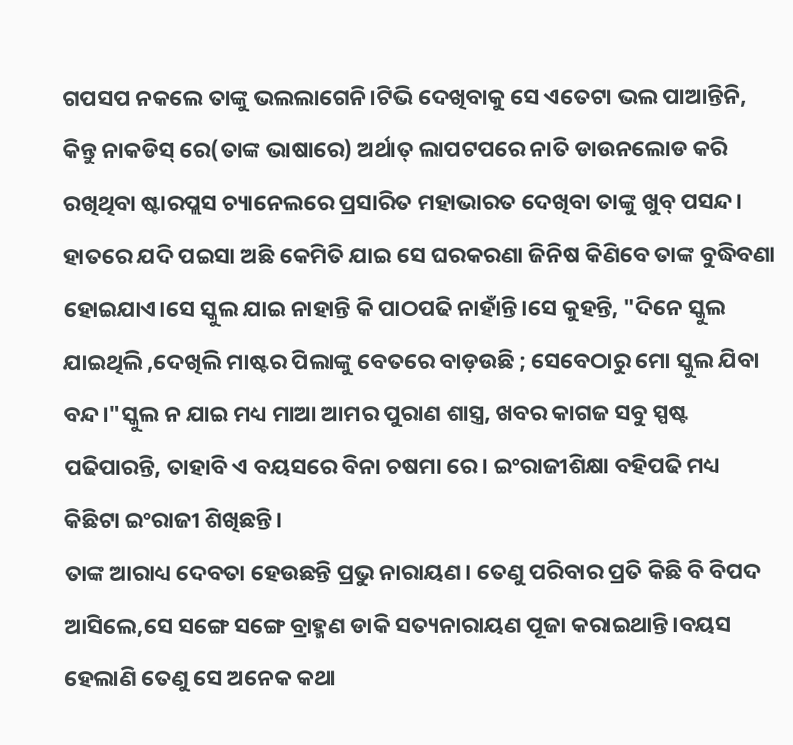ଗପସପ ନକଲେ ତାଙ୍କୁ ଭଲଲାଗେନି।ଟିଭି ଦେଖିବାକୁ ସେ ଏତେଟା ଭଲ ପାଆନ୍ତିନି, କିନ୍ତୁ ନାକଡିସ୍ ରେ(ତାଙ୍କ ଭାଷାରେ) ଅର୍ଥାତ୍ ଲାପଟପରେ ନାତି ଡାଉନଲୋଡ କରି ରଖିଥିବା ଷ୍ଟାରପ୍ଲସ ଚ୍ୟାନେଲରେ ପ୍ରସାରିତ ମହାଭାରତ ଦେଖିବା ତାଙ୍କୁ ଖୁବ୍ ପସନ୍ଦ। ହାତରେ ଯଦି ପଇସା ଅଛି କେମିତି ଯାଇ ସେ ଘରକରଣା ଜିନିଷ କିଣିବେ ତାଙ୍କ ବୁଦ୍ଧିବଣା ହୋଇଯାଏ।ସେ ସ୍କୁଲ ଯାଇ ନାହାନ୍ତି କି ପାଠପଢି ନାହାଁନ୍ତି।ସେ କୁହନ୍ତି, "ଦିନେ ସ୍କୁଲ ଯାଇଥିଲି ,ଦେଖିଲି ମାଷ୍ଟର ପିଲାଙ୍କୁ ବେତରେ ବାଡ଼ଉଛି ; ସେବେଠାରୁ ମୋ ସ୍କୁଲ ଯିବା ବନ୍ଦ।"ସ୍କୁଲ ନ ଯାଇ ମଧ୍ୟ ମାଆ ଆମର ପୁରାଣ ଶାସ୍ତ୍ର, ଖବର କାଗଜ ସବୁ ସ୍ପଷ୍ଟ ପଢିପାରନ୍ତି, ତାହାବି ଏ ବୟସରେ ବିନା ଚଷମା ରେ। ଇଂରାଜୀଶିକ୍ଷା ବହିପଢି ମଧ୍ୟ କିଛିଟା ଇଂରାଜୀ ଶିଖିଛନ୍ତି।
ତାଙ୍କ ଆରାଧ୍ୟ ଦେବତା ହେଉଛନ୍ତି ପ୍ରଭୁ ନାରାୟଣ। ତେଣୁ ପରିବାର ପ୍ରତି କିଛି ବି ବିପଦ ଆସିଲେ,ସେ ସଙ୍ଗେ ସଙ୍ଗେ ବ୍ରାହ୍ମଣ ଡାକି ସତ୍ୟନାରାୟଣ ପୂଜା କରାଇଥାନ୍ତି।ବୟସ ହେଲାଣି ତେଣୁ ସେ ଅନେକ କଥା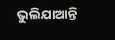ଭୁଲିଯାଆନ୍ତି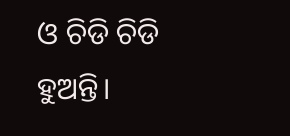ଓ ଚିଡି ଚିଡି ହୁଅନ୍ତି।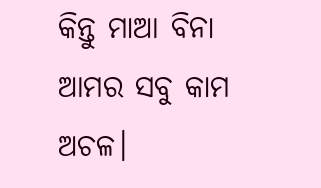କିନ୍ତୁ ମାଆ ବିନା ଆମର ସବୁ କାମ ଅଚଳ।